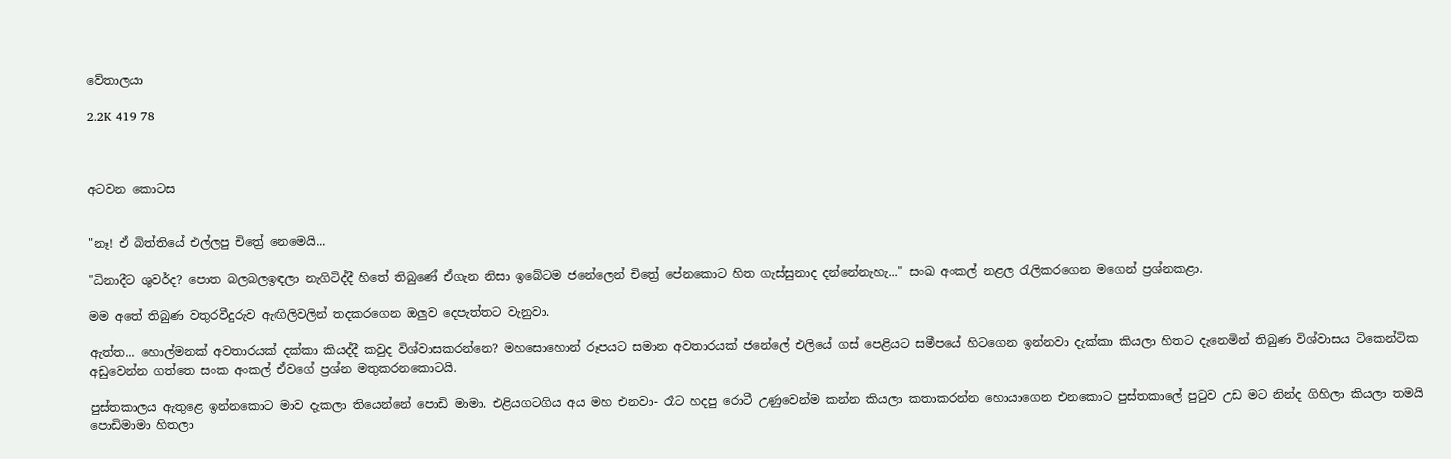වේතාලයා

2.2K 419 78



අටවන කොටස


"නෑ! ඒ බිත්තියේ එල්ලපු චිත්‍රේ නෙමෙයි...

"ධිනාදීට ශුවර්ද? පොත බලබලඉඳලා නැගිටිද්දී හිතේ තිබුණේ ඒගැන නිසා ඉබේටම ජනේලෙන් චිත්‍රේ පේනකොට හිත ගැස්සුනාද දන්නේනැහැ..." සංඛ අංකල් නළල රැලිකරගෙන මගෙන් ප්‍රශ්නකළා.

මම අතේ තිබුණ වතුරවීදුරුව ඇඟිලිවලින් තදකරගෙන ඔලුව දෙපැත්තට වැනුවා.

ඇත්ත... හොල්මනක් අවතාරයක් දක්කා කියද්දී කවුද විශ්වාසකරන්නෙ? මහසොහොන් රූපයට සමාන අවතාරයක් ජනේලේ එලියේ ගස් පෙළියට සමීපයේ හිටගෙන ඉන්නවා දැක්කා කියලා හිතට දැනෙමින් තිබුණ විශ්වාසය ටිකෙන්ටික අඩුවෙන්න ගත්තෙ සංක අංකල් ඒවගේ ප්‍රශ්න මතුකරනකොටයි.

පුස්තකාලය ඇතුළෙ ඉන්නකොට මාව දැකලා තියෙන්නේ පොඩි මාමා. එළියගටගිය අය මහ එනවා- රෑට හදපු රොටී උණුවෙන්ම කන්න කියලා කතාකරන්න හොයාගෙන එනකොට පුස්තකාලේ පුටුව උඩ මට නින්ද ගිහිලා කියලා තමයි පොඩිමාමා හිතලා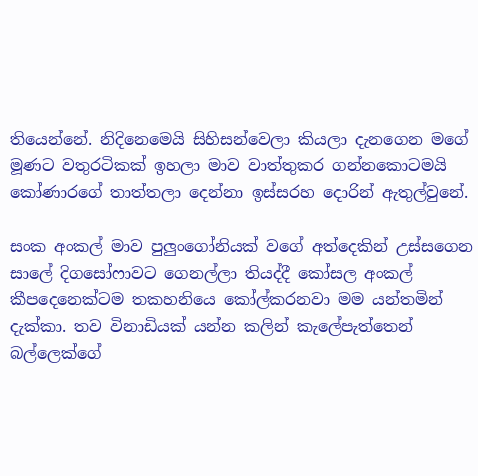තියෙන්නේ. නිදිනෙමෙයි සිහිසන්වෙලා කියලා දැනගෙන මගේ මූණට වතුරටිකක් ඉහලා මාව වාත්තුකර ගන්නකොටමයි කෝණාරගේ තාත්තලා දෙන්නා ඉස්සරහ දොරින් ඇතුල්වුනේ.

සංක අංකල් මාව පුලුංගෝනියක් වගේ අත්දෙකින් උස්සගෙන සාලේ දිගසෝෆාවට ගෙනල්ලා තියද්දී කෝසල අංකල් කීපදෙනෙක්ටම තකහනියෙ කෝල්කරනවා මම යන්තමින් දැක්කා. තව විනාඩියක් යන්න කලින් කැලේපැත්තෙන් බල්ලෙක්ගේ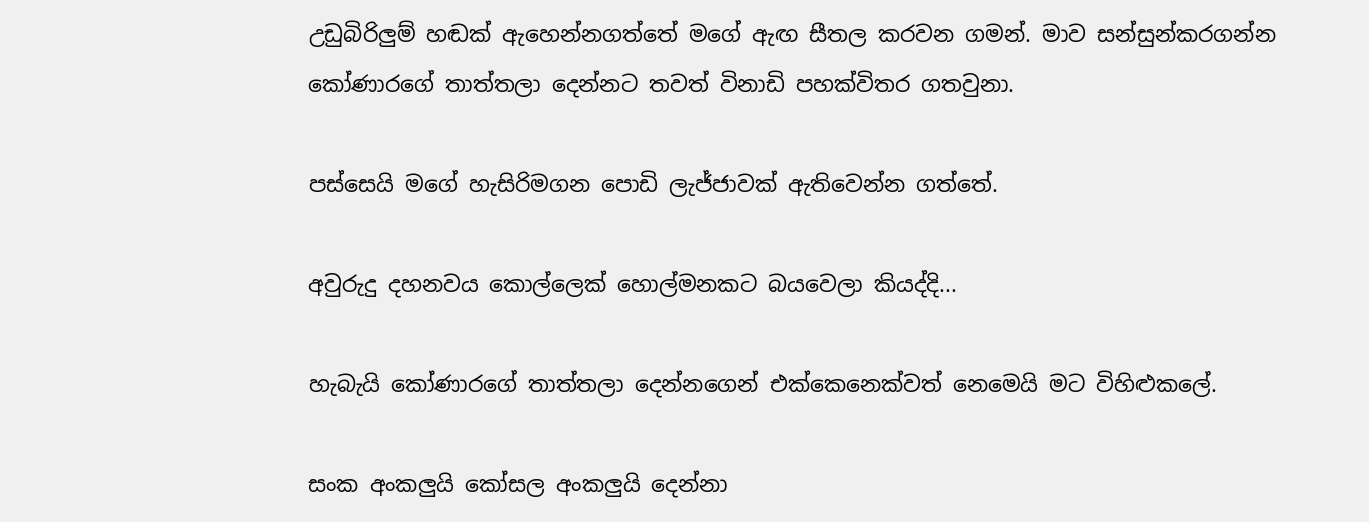උඩුබිරිලුම් හඬක් ඇහෙන්නගත්තේ මගේ ඇඟ සීතල කරවන ගමන්. මාව සන්සුන්කරගන්න කෝණාරගේ තාත්තලා දෙන්නට තවත් විනාඩි පහක්විතර ගතවුනා.

පස්සෙයි මගේ හැසිරිමගන පොඩි ලැජ්ජාවක් ඇතිවෙන්න ගත්තේ.

අවුරුදු දහනවය කොල්ලෙක් හොල්මනකට බයවෙලා කියද්දි...

හැබැයි කෝණාරගේ තාත්තලා දෙන්නගෙන් එක්කෙනෙක්වත් නෙමෙයි මට විහිළුකලේ.

සංක අංකලුයි කෝසල අංකලුයි දෙන්නා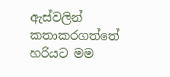ඇස්වලින් කතාකරගත්තේ හරියට මම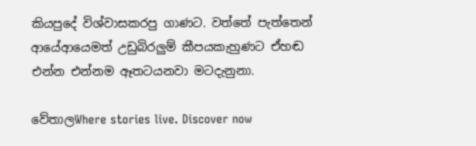කියපුදේ විශ්වාසකරපු ගාණට. වත්තේ පැත්තෙන් ආයේආයෙමත් උඩුබිරලුම් කීපයකැහුණට ඒහඬ එන්න එන්නම ඈතටයනවා මටදැනුනා.

වේතාලWhere stories live. Discover now